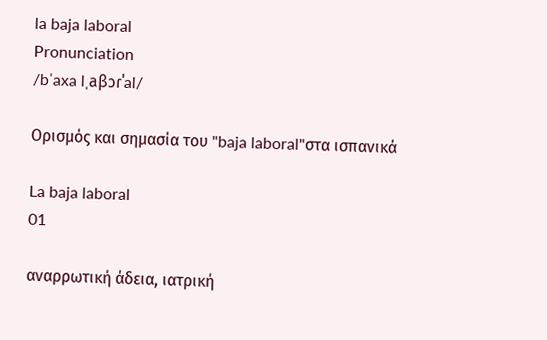la baja laboral
Pronunciation
/bˈaxa lˌaβɔɾˈal/

Ορισμός και σημασία του "baja laboral"στα ισπανικά

La baja laboral
01

αναρρωτική άδεια, ιατρική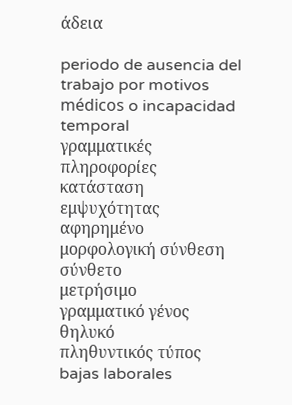άδεια

periodo de ausencia del trabajo por motivos médicos o incapacidad temporal
γραμματικές πληροφορίες
κατάσταση εμψυχότητας
αφηρημένο
μορφολογική σύνθεση
σύνθετο
μετρήσιμο
γραμματικό γένος
θηλυκό
πληθυντικός τύπος
bajas laborales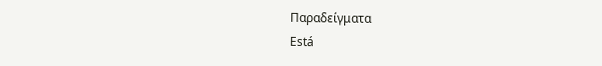Παραδείγματα
Está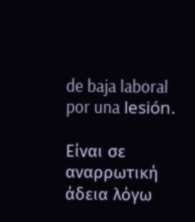de baja laboral por una lesión.

Είναι σε αναρρωτική άδεια λόγω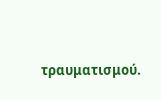τραυματισμού.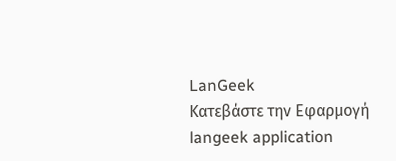LanGeek
Κατεβάστε την Εφαρμογή
langeek application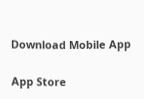Download Mobile App

App Store